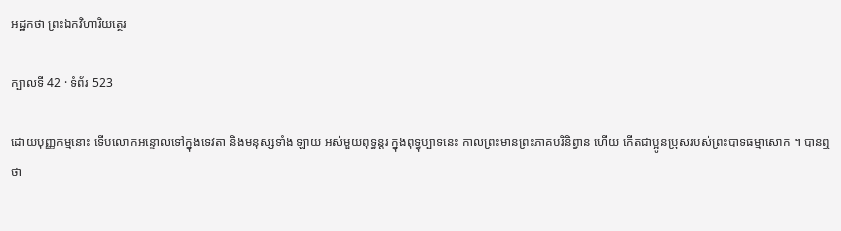អដ្ឋកថា ព្រះឯកវិហារិយត្ថេរ

ក្បាលទី 42 · ទំព័រ 523

ដោយបុញ្ញកម្មនោះ ទើបលោកអន្ទោលទៅក្នុងទេវតា និងមនុស្សទាំង ឡាយ អស់មួយពុទ្ធន្តរ ក្នុងពុទ្ធុប្បាទនេះ កាលព្រះមានព្រះភាគបរិនិព្វាន ហើយ កើតជាប្អូនប្រុសរបស់ព្រះបាទធម្មាសោក ។ បានឮថា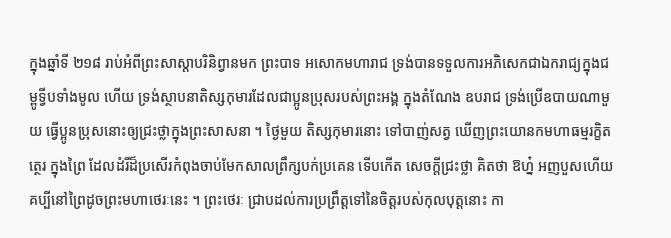ក្នុងឆ្នាំទី ២១៨ រាប់អំពីព្រះសាស្តាបរិនិព្វានមក ព្រះបាទ អសោកមហារាជ ទ្រង់បានទទួលការអភិសេកជាឯករាជ្យក្នុងជម្ពូទ្វីបទាំងមូល ហើយ ទ្រង់ស្ថាបនាតិស្សកុមារដែលជាប្អូនប្រុសរបស់ព្រះអង្គ ក្នុងតំណែង ឧបរាជ ទ្រង់ប្រើឧបាយណាមួយ ធ្វើប្អូនប្រុសនោះឲ្យជ្រះថ្លាក្នុងព្រះសាសនា ។ ថ្ងៃមួយ តិស្សកុមារនោះ ទៅបាញ់សត្វ ឃើញព្រះយោនកមហាធម្មរក្ខិតត្ថេរ ក្នុងព្រៃ ដែលដំរីដ៏ប្រសើរកំពុងចាប់មែកសាលព្រឹក្សបក់ប្រគេន ទើបកើត សេចក្តីជ្រះថ្លា គិតថា ឱហ្ន៎ អញបួសហើយ គប្បីនៅព្រៃដូចព្រះមហាថេរៈនេះ ។ ព្រះថេរៈ ជ្រាបដល់ការប្រព្រឹត្តទៅនៃចិត្តរបស់កុលបុត្តនោះ កា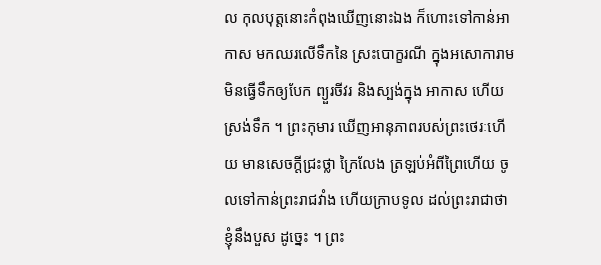ល កុលបុត្តនោះកំពុងឃើញនោះឯង ក៏ហោះទៅកាន់អាកាស មកឈរលើទឹកនៃ ស្រះបោក្ខរណី ក្នុងអសោការាម មិនធ្វើទឹកឲ្យបែក ព្យួរចីវរ និងស្បង់ក្នុង អាកាស ហើយស្រង់ទឹក ។ ព្រះកុមារ ឃើញអានុភាពរបស់ព្រះថេរៈហើយ មានសេចក្តីជ្រះថ្លា ក្រៃលែង ត្រឡប់អំពីព្រៃហើយ ចូលទៅកាន់ព្រះរាជវាំង ហើយក្រាបទូល ដល់ព្រះរាជាថា ខ្ញុំនឹងបួស ដូច្នេះ ។ ព្រះ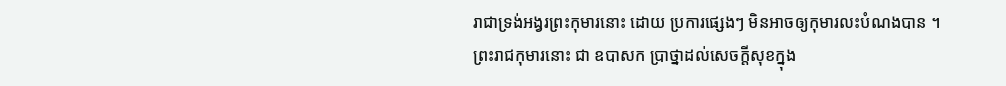រាជាទ្រង់អង្វរព្រះកុមារនោះ ដោយ ប្រការផ្សេងៗ មិនអាចឲ្យកុមារលះបំណងបាន ។ ព្រះរាជកុមារនោះ ជា ឧបាសក ប្រាថ្នាដល់សេចក្តីសុខក្នុង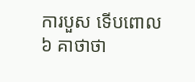ការបួស ទើបពោល ៦ គាថាថា